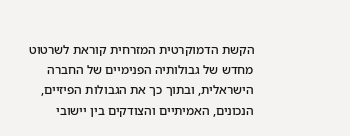הקשת הדמוקרטית המזרחית קוראת לשרטוט מחדש של גבולותיה הפנימיים של החברה הישראלית, ובתוך כך את הגבולות הפיזיים, הנכונים, האמיתיים והצודקים בין יישובי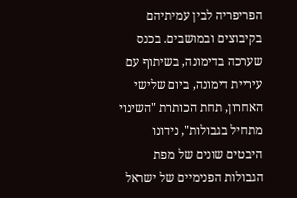הפריפריה לבין עמיתיהם בקיבוצים ובמושבים. בכנס שערכה בדימונה, בשיתוף עם עיריית דימונה, ביום שלישי האחרון, תחת הכותרת "השינוי מתחיל בגבולות", נידונו היבטים שונים של מפת הגבולות הפנימיים של ישראל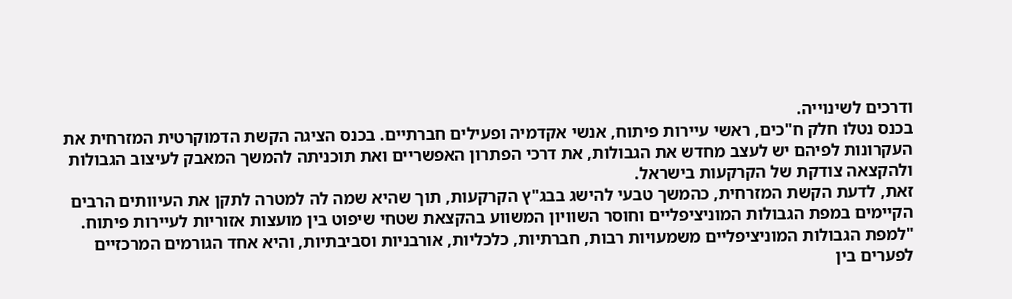ודרכים לשינוייה.
בכנס נטלו חלק ח"כים, ראשי עיירות פיתוח, אנשי אקדמיה ופעילים חברתיים. בכנס הציגה הקשת הדמוקרטית המזרחית את העקרונות לפיהם יש לעצב מחדש את הגבולות, את דרכי הפתרון האפשריים ואת תוכניתה להמשך המאבק לעיצוב הגבולות ולהקצאה צודקת של הקרקעות בישראל.
זאת, לדעת הקשת המזרחית, כהמשך טבעי להישג בבג"ץ הקרקעות, תוך שהיא שמה לה למטרה לתקן את העיוותים הרבים הקיימים במפת הגבולות המוניציפליים וחוסר השוויון המשווע בהקצאת שטחי שיפוט בין מועצות אזוריות לעיירות פיתוח. "למפת הגבולות המוניציפליים משמעויות רבות, חברתיות, כלכליות, אורבניות וסביבתיות, והיא אחד הגורמים המרכזיים לפערים בין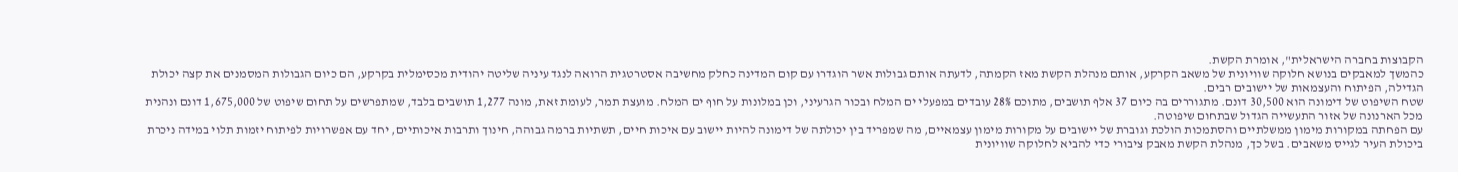הקבוצות בחברה הישראלית", אומרת הקשת.
כהמשך למאבקים בנושא חלוקה שוויונית של משאב הקרקע, אותם מנהלת הקשת מאז הקמתה, לדעתה אותם גבולות אשר הוגדרו עם קום המדינה כחלק מחשיבה אסטרטגית הרואה לנגד עיניה שליטה יהודית מכסימלית בקרקע, הם כיום הגבולות המסמנים את קצה יכולת הגדילה, הפיתוח והעצמאות של יישובים רבים.
שטח השיפוט של דימונה הוא 30,500 דונם. מתגוררים בה כיום 37 אלף תושבים, מתוכם 28% עובדים במפעלי ים המלח ובכור הגרעיני, וכן במלונות על חוף ים המלח. מועצת תמר, לעומת זאת, מונה 1,277 תושבים בלבד, שמתפרשים על תחום שיפוט של 1,675,000 דונם ונהנית מכל הארנונה של אזור התעשייה הגדול שבתחום שיפוטה.
עם הפחתה במקורות מימון ממשלתיים והסתמכות הולכת וגוברת של יישובים על מקורות מימון עצמאיים, מה שמפריד בין יכולתה של דימונה להיות יישוב עם איכות חיים, תשתיות ברמה גבוהה, חינוך ותרבות איכותיים, יחד עם אפשרויות לפיתוח יזמות תלוי במידה ניכרת ביכולת העיר לגייס משאבים. בשל כך, מנהלת הקשת מאבק ציבורי כדי להביא לחלוקה שוויונית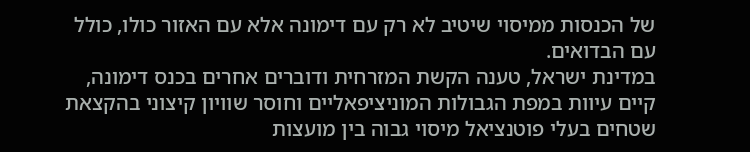של הכנסות ממיסוי שיטיב לא רק עם דימונה אלא עם האזור כולו, כולל עם הבדואים.
במדינת ישראל, טענה הקשת המזרחית ודוברים אחרים בכנס דימונה, קיים עיוות במפת הגבולות המוניציפאליים וחוסר שוויון קיצוני בהקצאת שטחים בעלי פוטנציאל מיסוי גבוה בין מועצות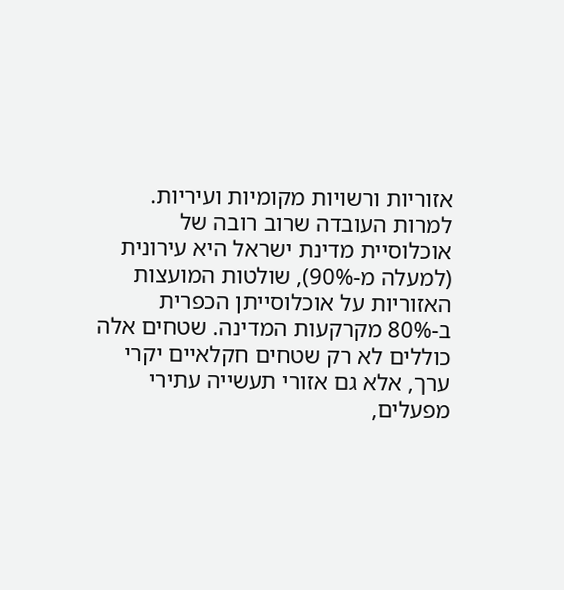אזוריות ורשויות מקומיות ועיריות. למרות העובדה שרוב רובה של אוכלוסיית מדינת ישראל היא עירונית (למעלה מ-90%), שולטות המועצות האזוריות על אוכלוסייתן הכפרית ב-80% מקרקעות המדינה. שטחים אלה כוללים לא רק שטחים חקלאיים יקרי ערך, אלא גם אזורי תעשייה עתירי מפעלים,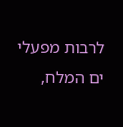לרבות מפעלי ים המלח,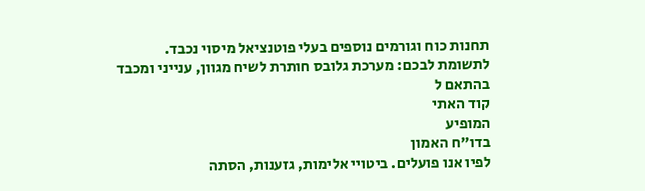תחנות כוח וגורמים נוספים בעלי פוטנציאל מיסוי נכבד.
לתשומת לבכם: מערכת גלובס חותרת לשיח מגוון, ענייני ומכבד בהתאם ל
קוד האתי
המופיע
בדו"ח האמון
לפיו אנו פועלים. ביטויי אלימות, גזענות, הסתה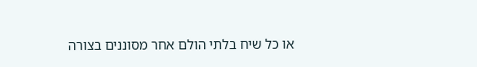או כל שיח בלתי הולם אחר מסוננים בצורה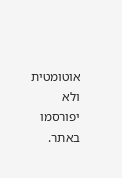אוטומטית ולא יפורסמו באתר.